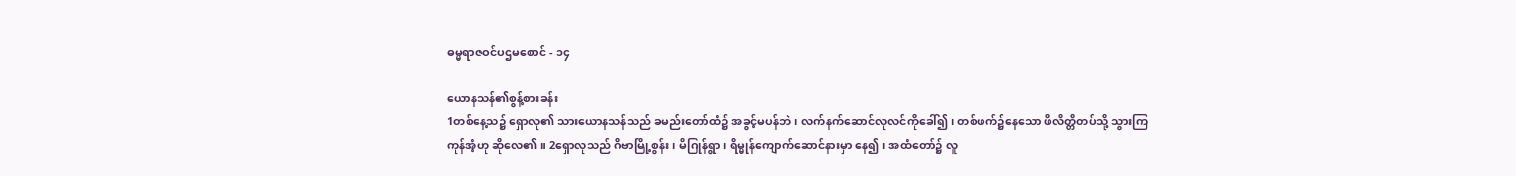ဓမ္မရာဇဝင်ပဌမစောင် - ၁၄

ယောနသန်၏စွန့်စားခန်း
1တစ်နေ့သ၌ ရှောလု၏ သားယောနသန်သည် ခမည်းတော်ထံ၌ အခွင့်မပန်ဘဲ၊ လက်နက်ဆောင်လုလင်ကိုခေါ်၍၊ တစ်ဖက်၌နေသော ဖိလိတ္တိတပ်သို့ သွားကြကုန်အံ့ဟု ဆိုလေ၏။ 2ရှောလုသည် ဂိဗာမြို့စွန်း၊ မိဂြုန်ရွာ၊ ရိမ္မုန်ကျောက်ဆောင်နားမှာ နေ၍၊ အထံတော်၌ လူ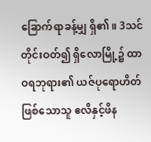ခြောက်ရာခန့်မျှ ရှိ၏။ 3သင်တိုင်းဝတ်၍ ရှိလောမြို့၌ ထာဝရဘုရား၏ ယဇ်ပုရောဟိတ်ဖြစ်သောသူ ဧလိနှင့်ဖိန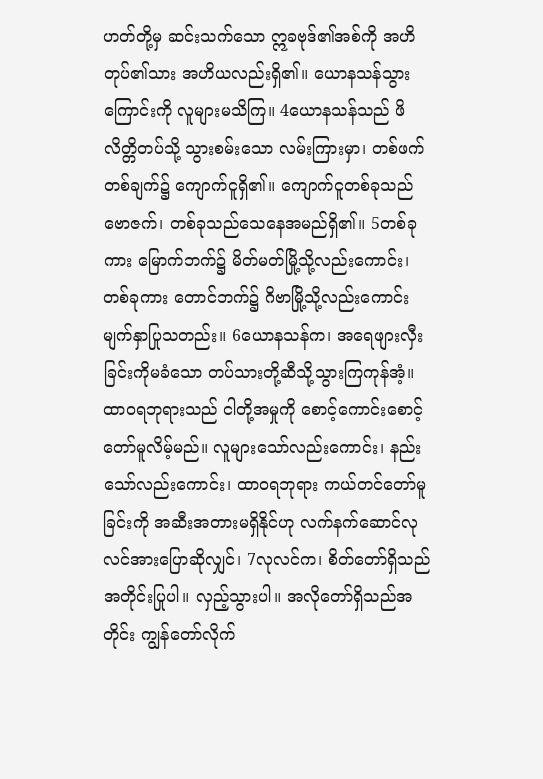ဟတ်တို့မှ ဆင်းသက်သော ဣခဗုဒ်၏အစ်ကို အဟိတုပ်၏သား အဟိယလည်းရှိ၏။ ယောနသန်သွားကြောင်းကို လူများမသိကြ။ 4ယောနသန်သည် ဖိလိတ္တိတပ်သို့ သွားစမ်းသော လမ်းကြားမှာ၊ တစ်ဖက်တစ်ချက်၌ ကျောက်ငူရှိ၏။ ကျောက်ငူတစ်ခုသည် ဗောဇက်၊ တစ်ခုသည်သေနေအမည်ရှိ၏။ 5တစ်ခုကား မြောက်ဘက်၌ မိတ်မတ်မြို့သို့လည်းကောင်း၊ တစ်ခုကား တောင်ဘက်၌ ဂိဗာမြို့သို့လည်းကောင်း မျက်နှာပြုသတည်း။ 6ယောနသန်က၊ အရေဖျားလှီးခြင်းကိုမခံသော တပ်သားတို့ဆီသို့သွားကြကုန်အံ့။ ထာဝရဘုရားသည် ငါတို့အမှုကို စောင့်ကောင်းစောင့်တော်မူလိမ့်မည်။ လူများသော်လည်းကောင်း၊ နည်းသော်လည်းကောင်း၊ ထာဝရဘုရား ကယ်တင်တော်မူခြင်းကို အဆီးအတားမရှိနိုင်ဟု လက်နက်ဆောင်လုလင်အားပြောဆိုလျှင်၊ 7လုလင်က၊ စိတ်တော်ရှိသည်အတိုင်းပြုပါ။ လှည့်သွားပါ။ အလိုတော်ရှိသည်အတိုင်း ကျွန်တော်လိုက်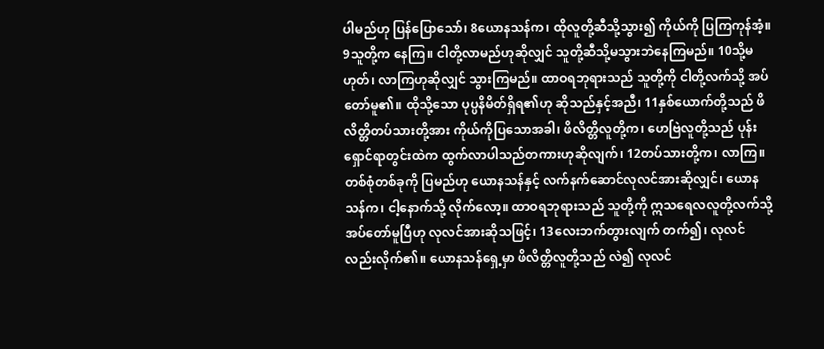ပါမည်ဟု ပြန်ပြောသော်၊ 8ယောနသန်က၊ ထိုလူတို့ဆီသို့သွား၍ ကိုယ်ကို ပြကြကုန်အံ့။ 9သူတို့က နေကြ။ ငါတို့လာမည်ဟုဆိုလျှင် သူတို့ဆီသို့မသွားဘဲနေကြမည်။ 10သို့မဟုတ်၊ လာကြဟုဆိုလျှင် သွားကြမည်။ ထာဝရဘုရားသည် သူတို့ကို ငါတို့လက်သို့ အပ်တော်မူ၏။ ထိုသို့သော ပုပ္ပနိမိတ်ရှိရ၏ဟု ဆိုသည်နှင့်အညီ၊ 11နှစ်ယောက်တို့သည် ဖိလိတ္တိတပ်သားတို့အား ကိုယ်ကိုပြသောအခါ၊ ဖိလိတ္တိလူတို့က၊ ဟေဗြဲလူတို့သည် ပုန်းရှောင်ရာတွင်းထဲက ထွက်လာပါသည်တကားဟုဆိုလျက်၊ 12တပ်သားတို့က၊ လာကြ။ တစ်စုံတစ်ခုကို ပြမည်ဟု ယောနသန်နှင့် လက်နက်ဆောင်လုလင်အားဆိုလျှင်၊ ယောနသန်က၊ ငါ့နောက်သို့ လိုက်လော့။ ထာဝရဘုရားသည် သူတို့ကို ဣသရေလလူတို့လက်သို့ အပ်တော်မူပြီဟု လုလင်အားဆိုသဖြင့်၊ 13လေးဘက်တွားလျက် တက်၍၊ လုလင်လည်းလိုက်၏။ ယောနသန်ရှေ့မှာ ဖိလိတ္တိလူတို့သည် လဲ၍ လုလင်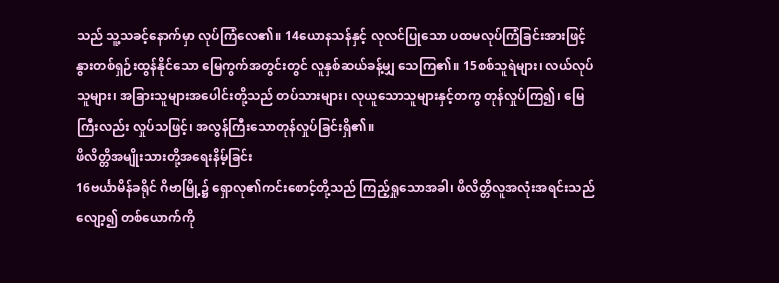သည် သူ့သခင့်နောက်မှာ လုပ်ကြံလေ၏။ 14ယောနသန်နှင့် လုလင်ပြုသော ပထမလုပ်ကြံခြင်းအားဖြင့် နွားတစ်ရှဉ်းထွန်နိုင်သော မြေကွက်အတွင်းတွင် လူနှစ်ဆယ်ခန့်မျှ သေကြ၏။ 15စစ်သူရဲများ၊ လယ်လုပ်သူများ၊ အခြားသူများအပေါင်းတို့သည် တပ်သားများ၊ လုယူသောသူများနှင့်တကွ တုန်လှုပ်ကြ၍၊ မြေကြီးလည်း လှုပ်သဖြင့်၊ အလွန်ကြီးသောတုန်လှုပ်ခြင်းရှိ၏။
ဖိလိတ္တိအမျိုးသားတို့အရေးနိမ့်ခြင်း
16ဗင်္ယာမိန်ခရိုင် ဂိဗာမြို့၌ ရှောလု၏ကင်းစောင့်တို့သည် ကြည့်ရှုသောအခါ၊ ဖိလိတ္တိလူအလုံးအရင်းသည် လျော့၍ တစ်ယောက်ကို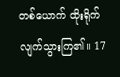တစ်ယောက် ထိုးရိုက်လျက်သွားကြ၏။ 17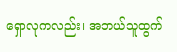ရှောလုကလည်း၊ အဘယ်သူထွက်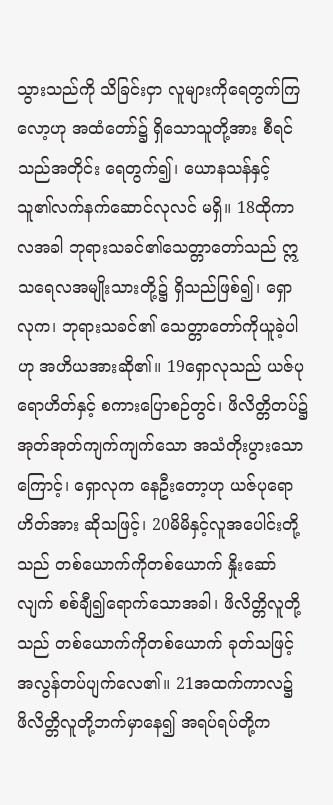သွားသည်ကို သိခြင်းငှာ လူများကိုရေတွက်ကြလော့ဟု အထံတော်၌ ရှိသောသူတို့အား စီရင်သည်အတိုင်း ရေတွက်၍၊ ယောနသန်နှင့် သူ၏လက်နက်ဆောင်လုလင် မရှိ။ 18ထိုကာလအခါ ဘုရားသခင်၏သေတ္တာတော်သည် ဣသရေလအမျိုးသားတို့၌ ရှိသည်ဖြစ်၍၊ ရှောလုက၊ ဘုရားသခင်၏ သေတ္တာတော်ကိုယူခဲ့ပါဟု အဟိယအားဆို၏။ 19ရှောလုသည် ယဇ်ပုရောဟိတ်နှင့် စကားပြောစဉ်တွင်၊ ဖိလိတ္တိတပ်၌ အုတ်အုတ်ကျက်ကျက်သော အသံတိုးပွားသောကြောင့်၊ ရှောလုက နေဦးတော့ဟု ယဇ်ပုရောဟိတ်အား ဆိုသဖြင့်၊ 20မိမိနှင့်လူအပေါင်းတို့သည် တစ်ယောက်ကိုတစ်ယောက် နှိုးဆော်လျက် စစ်ချီ၍ရောက်သောအခါ၊ ဖိလိတ္တိလူတို့သည် တစ်ယောက်ကိုတစ်ယောက် ခုတ်သဖြင့် အလွန်တပ်ပျက်လေ၏။ 21အထက်ကာလ၌ ဖိလိတ္တိလူတို့ဘက်မှာနေ၍ အရပ်ရပ်တို့က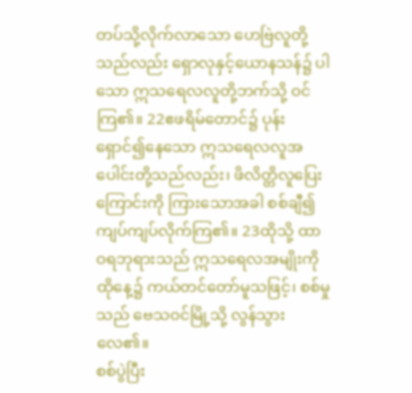တပ်သို့လိုက်လာသော ဟေဗြဲလူတို့သည်လည်း ရှောလုနှင့်ယောနသန်၌ ပါသော ဣသရေလလူတို့ဘက်သို့ ဝင်ကြ၏။ 22ဧဖရိမ်တောင်၌ ပုန်းရှောင်၍နေသော ဣသရေလလူအပေါင်းတို့သည်လည်း၊ ဖိလိတ္တိလူပြေးကြောင်းကို ကြားသောအခါ စစ်ချီ၍ ကျပ်ကျပ်လိုက်ကြ၏။ 23ထိုသို့ ထာဝရဘုရားသည် ဣသရေလအမျိုးကို ထိုနေ့၌ ကယ်တင်တော်မူသဖြင့်၊ စစ်မှုသည် ဗေသဝင်မြို့သို့ လွန်သွားလေ၏။
စစ်ပွဲပြီး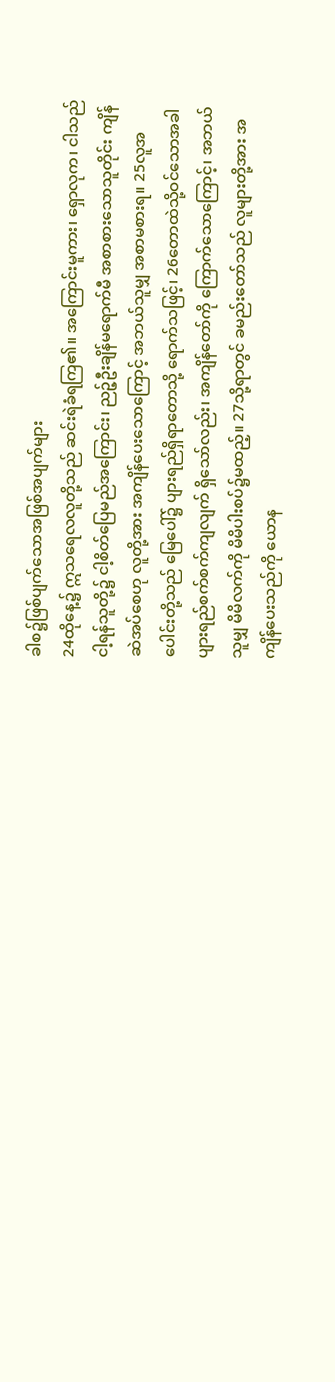ခါစ၌ဖြစ်ပျက်သောအဖြစ်အပျက်များ
24ထိုနေ့၌ ဣသရေလလူတို့သည် ဆင်းရဲခံရကြ၏။ အကြောင်းမူကား၊ ရှောလုက၊ ငါသည် ငါ့ရန်သူတို့၌ ငါ့စိတ်ပြေမည်အကြောင်း၊ ညဉ့်ဦးချိန်မရောက်မီ အစာစားသောသူတိုင်း ကျိန်ဆဲအပ်စေဟု လူတို့အား အကျိန်ပေးသောကြောင့် အဘယ်သူမျှ အစာမစားရ။ 25လူအပေါင်းတို့သည် မြေပေါ်၌ ပျားရည်ရှိရာတောသို့ ရောက်သဖြင့်၊ 26တောထဲသို့ဝင်သောအခါ ပျားရည်စက်စက်ကျလျက် ရှိသော်လည်း၊ အကျိန်တော်ကို ကြောက်သောကြောင့်၊ အဘယ်သူမျှ မိမိလက်ကို မိမိပါးစပ်၌မထည့်။ 27သို့ရာတွင် ခမည်းတော်သည် လူများတို့အား အကျိန်ပေးသည်ကို ယောန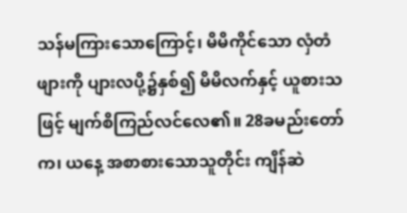သန်မကြားသောကြောင့်၊ မိမိကိုင်သော လှံတံဖျားကို ပျားလပို့၌နှစ်၍ မိမိလက်နှင့် ယူစားသဖြင့် မျက်စိကြည်လင်လေ၏။ 28ခမည်းတော်က၊ ယနေ့ အစာစားသောသူတိုင်း ကျိန်ဆဲ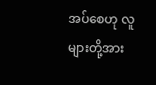အပ်စေဟု လူများတို့အား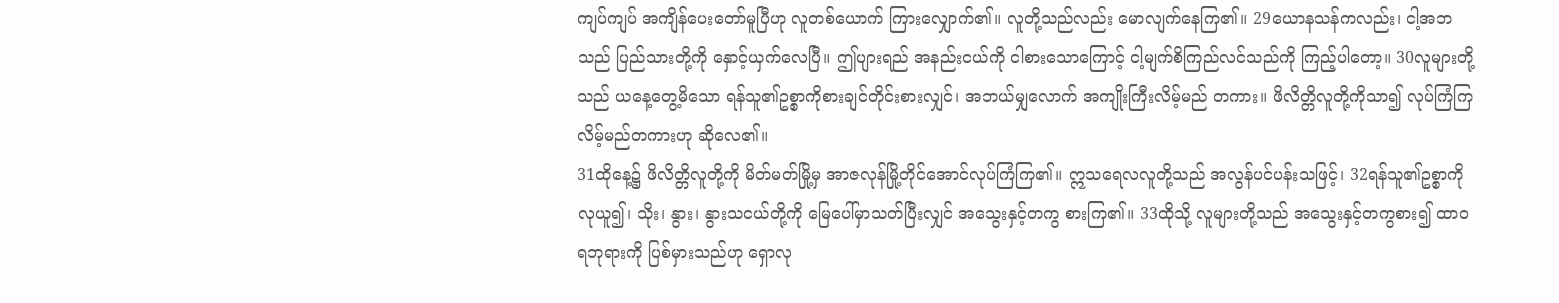ကျပ်ကျပ် အကျိန်ပေးတော်မူပြီဟု လူတစ်ယောက် ကြားလျှောက်၏။ လူတို့သည်လည်း မောလျက်နေကြ၏။ 29ယောနသန်ကလည်း၊ ငါ့အဘသည် ပြည်သားတို့ကို နှောင့်ယှက်လေပြီ။ ဤပျားရည် အနည်းငယ်ကို ငါစားသောကြောင့် ငါ့မျက်စိကြည်လင်သည်ကို ကြည့်ပါတော့။ 30လူများတို့သည် ယနေ့တွေ့မိသော ရန်သူ၏ဥစ္စာကိုစားချင်တိုင်းစားလျှင်၊ အဘယ်မျှလောက် အကျိုးကြီးလိမ့်မည် တကား။ ဖိလိတ္တိလူတို့ကိုသာ၍ လုပ်ကြံကြလိမ့်မည်တကားဟု ဆိုလေ၏။
31ထိုနေ့၌ ဖိလိတ္တိလူတို့ကို မိတ်မတ်မြို့မှ အာဇလုန်မြို့တိုင်အောင်လုပ်ကြံကြ၏။ ဣသရေလလူတို့သည် အလွန်ပင်ပန်းသဖြင့်၊ 32ရန်သူ၏ဥစ္စာကို လုယူ၍၊ သိုး၊ နွား၊ နွားသငယ်တို့ကို မြေပေါ်မှာသတ်ပြီးလျှင် အသွေးနှင့်တကွ စားကြ၏။ 33ထိုသို့ လူများတို့သည် အသွေးနှင့်တကွစား၍ ထာဝရဘုရားကို ပြစ်မှားသည်ဟု ရှောလု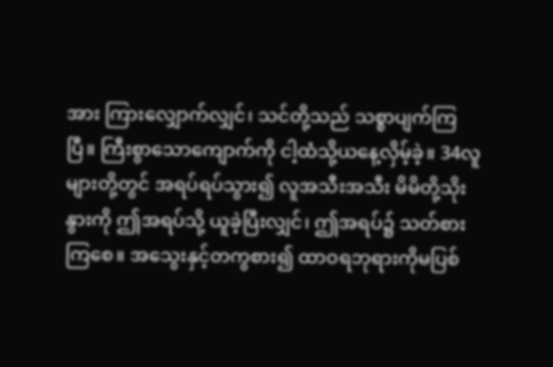အား ကြားလျှောက်လျှင်၊ သင်တို့သည် သစ္စာပျက်ကြပြီ။ ကြီးစွာသောကျောက်ကို ငါ့ထံသို့ယနေ့လှိမ့်ခဲ့။ 34လူများတို့တွင် အရပ်ရပ်သွား၍ လူအသီးအသီး မိမိတို့သိုးနွားကို ဤအရပ်သို့ ယူခဲ့ပြီးလျှင်၊ ဤအရပ်၌ သတ်စားကြစေ။ အသွေးနှင့်တကွစား၍ ထာဝရဘုရားကိုမပြစ်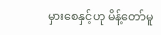မှားစေနှင့်ဟု မိန့်တော်မူ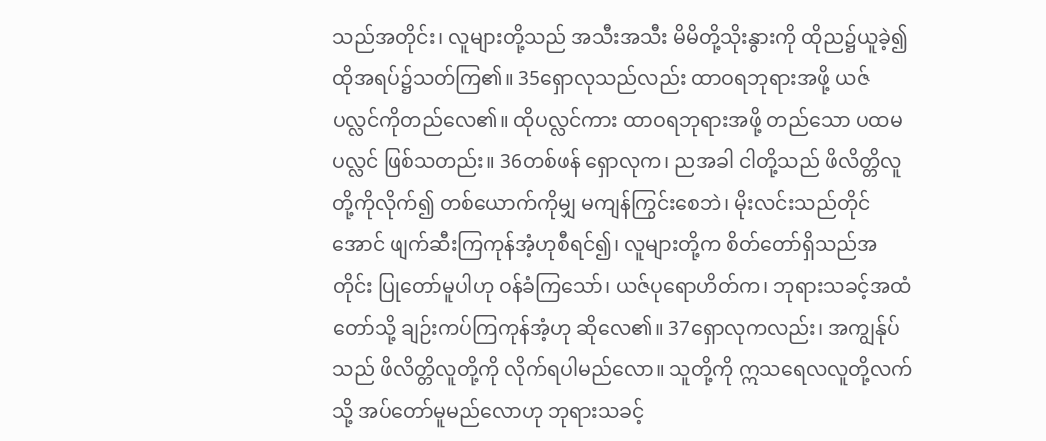သည်အတိုင်း၊ လူများတို့သည် အသီးအသီး မိမိတို့သိုးနွားကို ထိုည၌ယူခဲ့၍ ထိုအရပ်၌သတ်ကြ၏။ 35ရှောလုသည်လည်း ထာဝရဘုရားအဖို့ ယဇ်ပလ္လင်ကိုတည်လေ၏။ ထိုပလ္လင်ကား ထာဝရဘုရားအဖို့ တည်သော ပထမပလ္လင် ဖြစ်သတည်း။ 36တစ်ဖန် ရှောလုက၊ ညအခါ ငါတို့သည် ဖိလိတ္တိလူတို့ကိုလိုက်၍ တစ်ယောက်ကိုမျှ မကျန်ကြွင်းစေဘဲ၊ မိုးလင်းသည်တိုင်အောင် ဖျက်ဆီးကြကုန်အံ့ဟုစီရင်၍၊ လူများတို့က စိတ်တော်ရှိသည်အတိုင်း ပြုတော်မူပါဟု ဝန်ခံကြသော်၊ ယဇ်ပုရောဟိတ်က၊ ဘုရားသခင့်အထံတော်သို့ ချဉ်းကပ်ကြကုန်အံ့ဟု ဆိုလေ၏။ 37ရှောလုကလည်း၊ အကျွန်ုပ်သည် ဖိလိတ္တိလူတို့ကို လိုက်ရပါမည်လော။ သူတို့ကို ဣသရေလလူတို့လက်သို့ အပ်တော်မူမည်လောဟု ဘုရားသခင့်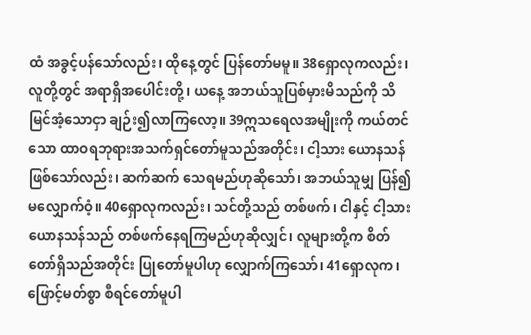ထံ အခွင့်ပန်သော်လည်း၊ ထိုနေ့တွင် ပြန်တော်မမူ။ 38ရှောလုကလည်း၊ လူတို့တွင် အရာရှိအပေါင်းတို့၊ ယနေ့ အဘယ်သူပြစ်မှားမိသည်ကို သိမြင်အံ့သောငှာ ချဉ်း၍လာကြလော့။ 39ဣသရေလအမျိုးကို ကယ်တင်သော ထာဝရဘုရားအသက်ရှင်တော်မူသည်အတိုင်း၊ ငါ့သား ယောနသန် ဖြစ်သော်လည်း၊ ဆက်ဆက် သေရမည်ဟုဆိုသော်၊ အဘယ်သူမျှ ပြန်၍မလျှောက်ဝံ့။ 40ရှောလုကလည်း၊ သင်တို့သည် တစ်ဖက်၊ ငါနှင့် ငါ့သားယောနသန်သည် တစ်ဖက်နေရကြမည်ဟုဆိုလျှင်၊ လူများတို့က စိတ်တော်ရှိသည်အတိုင်း ပြုတော်မူပါဟု လျှောက်ကြသော်၊ 41ရှောလုက၊ ဖြောင့်မတ်စွာ စီရင်တော်မူပါ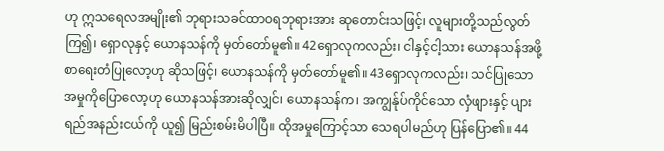ဟု ဣသရေလအမျိုး၏ ဘုရားသခင်ထာဝရဘုရားအား ဆုတောင်းသဖြင့်၊ လူများတို့သည်လွတ်ကြ၍၊ ရှောလုနှင့် ယောနသန်ကို မှတ်တော်မူ၏။ 42ရှောလုကလည်း၊ ငါနှင့်ငါ့သား ယောနသန်အဖို့ စာရေးတံပြုလော့ဟု ဆိုသဖြင့်၊ ယောနသန်ကို မှတ်တော်မူ၏။ 43ရှောလုကလည်း၊ သင်ပြုသောအမှုကိုပြောလော့ဟု ယောနသန်အားဆိုလျှင်၊ ယောနသန်က၊ အကျွန်ုပ်ကိုင်သော လှံဖျားနှင့် ပျားရည်အနည်းငယ်ကို ယူ၍ မြည်းစမ်းမိပါပြီ။ ထိုအမှုကြောင့်သာ သေရပါမည်ဟု ပြန်ပြော၏။ 44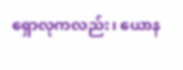ရှောလုကလည်း၊ ယောန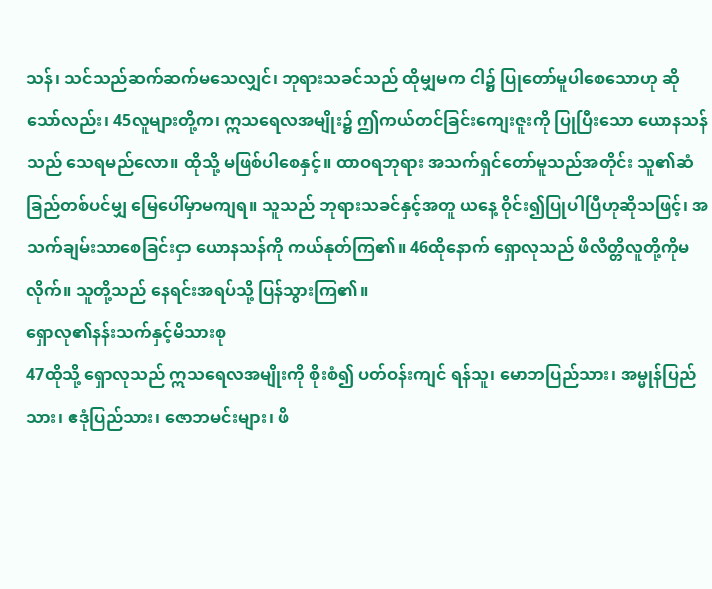သန်၊ သင်သည်ဆက်ဆက်မသေလျှင်၊ ဘုရားသခင်သည် ထိုမျှမက ငါ၌ ပြုတော်မူပါစေသောဟု ဆိုသော်လည်း၊ 45လူများတို့က၊ ဣသရေလအမျိုး၌ ဤကယ်တင်ခြင်းကျေးဇူးကို ပြုပြီးသော ယောနသန်သည် သေရမည်လော။ ထိုသို့ မဖြစ်ပါစေနှင့်။ ထာဝရဘုရား အသက်ရှင်တော်မူသည်အတိုင်း သူ၏ဆံခြည်တစ်ပင်မျှ မြေပေါ်မှာမကျရ။ သူသည် ဘုရားသခင်နှင့်အတူ ယနေ့ ဝိုင်း၍ပြုပါပြီဟုဆိုသဖြင့်၊ အသက်ချမ်းသာစေခြင်းငှာ ယောနသန်ကို ကယ်နုတ်ကြ၏။ 46ထိုနောက် ရှောလုသည် ဖိလိတ္တိလူတို့ကိုမလိုက်။ သူတို့သည် နေရင်းအရပ်သို့ ပြန်သွားကြ၏။
ရှောလု၏နန်းသက်နှင့်မိသားစု
47ထိုသို့ ရှောလုသည် ဣသရေလအမျိုးကို စိုးစံ၍ ပတ်ဝန်းကျင် ရန်သူ၊ မောဘပြည်သား၊ အမ္မုန်ပြည်သား၊ ဧဒုံပြည်သား၊ ဇောဘမင်းများ၊ ဖိ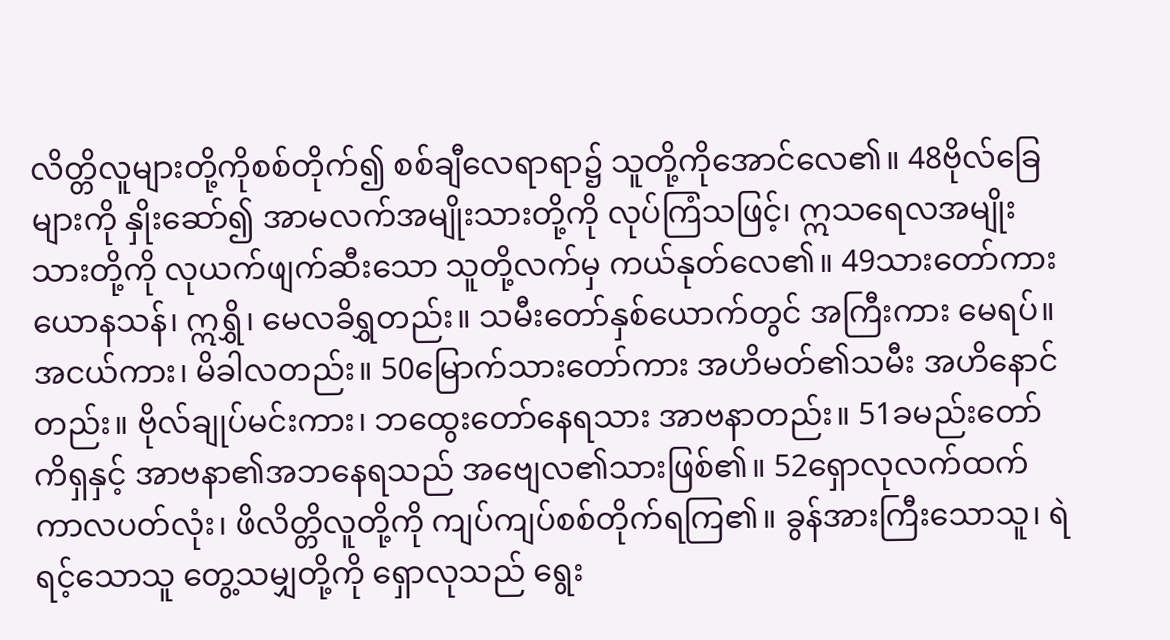လိတ္တိလူများတို့ကိုစစ်တိုက်၍ စစ်ချီလေရာရာ၌ သူတို့ကိုအောင်လေ၏။ 48ဗိုလ်ခြေများကို နှိုးဆော်၍ အာမလက်အမျိုးသားတို့ကို လုပ်ကြံသဖြင့်၊ ဣသရေလအမျိုးသားတို့ကို လုယက်ဖျက်ဆီးသော သူတို့လက်မှ ကယ်နုတ်လေ၏။ 49သားတော်ကား ယောနသန်၊ ဣရွှိ၊ မေလခိရွှတည်း။ သမီးတော်နှစ်ယောက်တွင် အကြီးကား မေရပ်။ အငယ်ကား၊ မိခါလတည်း။ 50မြောက်သားတော်ကား အဟိမတ်၏သမီး အဟိနောင်တည်း။ ဗိုလ်ချုပ်မင်းကား၊ ဘထွေးတော်နေရသား အာဗနာတည်း။ 51ခမည်းတော် ကိရှနှင့် အာဗနာ၏အဘနေရသည် အဗျေလ၏သားဖြစ်၏။ 52ရှောလုလက်ထက် ကာလပတ်လုံး၊ ဖိလိတ္တိလူတို့ကို ကျပ်ကျပ်စစ်တိုက်ရကြ၏။ ခွန်အားကြီးသောသူ၊ ရဲရင့်သောသူ တွေ့သမျှတို့ကို ရှောလုသည် ရွေး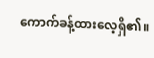ကောက်ခန့်ထားလေ့ရှိ၏။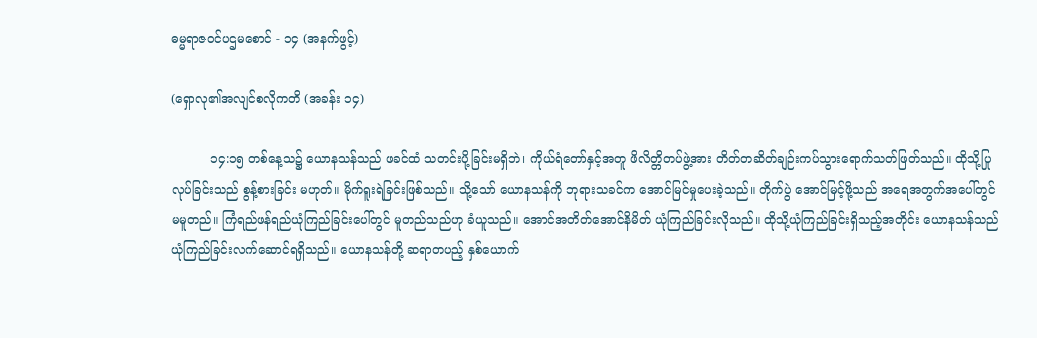ဓမ္မရာဇဝင်ပဌမစောင် - ၁၄ (အနက်ဖွင့်)

(ရှောလု၏အလျင်စလိုကတိ (အခန်း ၁၄)

          ၁၄:၁၅ တစ်နေ့သ၌ ယောနသန်သည် ဖခင်ထံ သတင်းပို့ခြင်းမရှိဘဲ၊ ကိုယ်ရံတော်နှင့်အတူ ဖိလိတ္တိတပ်ဖွဲ့အား တိတ်တဆိတ်ချဉ်းကပ်သွားရောက်သတ်ဖြတ်သည်။ ထိုသို့ပြုလုပ်ခြင်းသည် စွန့်စားခြင်း မဟုတ်။ မိုက်ရူးရဲခြင်းဖြစ်သည်။ သို့သော် ယောနသန်ကို ဘုရားသခင်က အောင်မြင်မှုပေးခဲ့သည်။ တိုက်ပွဲ အောင်မြင့်ဖို့သည် အရေအတွက်အပေါ်တွင်မမူတည်။ ကြံရည်ဖန်ရည်ယုံကြည်ခြင်းပေါ်တွင် မူတည်သည်ဟု ခံယူသည်။ အောင်အတိတ်အောင်နိမိတ် ယုံကြည်ခြင်းလိုသည်။ ထိုသို့ယုံကြည်ခြင်းရှိသည့်အတိုင်း ယောနသန်သည် ယုံကြည်ခြင်းလက်ဆောင်ရရှိသည်။ ယောနသန်တို့ ဆရာတပည့် နှစ်ယောက်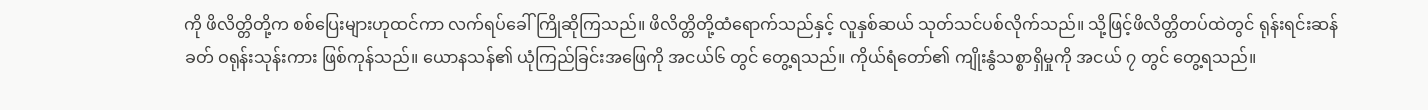ကို ဖိလိတ္တိတို့က စစ်ပြေးများဟုထင်ကာ လက်ရပ်ခေါ်ကြိုဆိုကြသည်။ ဖိလိတ္တိတို့ထံရောက်သည်နှင့် လူနှစ်ဆယ် သုတ်သင်ပစ်လိုက်သည်။ သို့ဖြင့်ဖိလိတ္တိတပ်ထဲတွင် ရုန်းရင်းဆန်ခတ် ဝရုန်းသုန်းကား ဖြစ်ကုန်သည်။ ယောနသန်၏ ယုံကြည်ခြင်းအဖြေကို အငယ်၆ တွင် တွေ့ရသည်။ ကိုယ်ရံတော်၏ ကျိုးနွံသစ္စာရှိမှုကို အငယ် ၇ တွင် တွေ့ရသည်။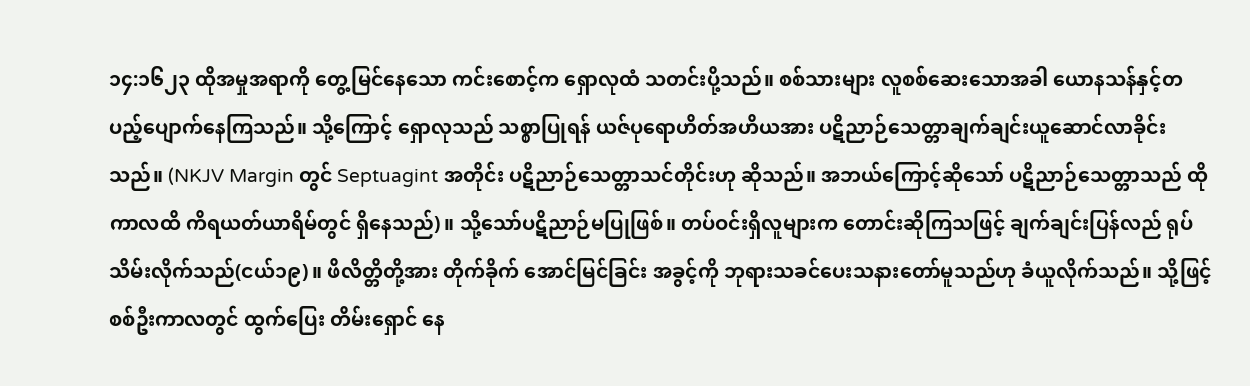၁၄:၁၆၂၃ ထိုအမှုအရာကို တွေ့မြင်နေသော ကင်းစောင့်က ရှောလုထံ သတင်းပို့သည်။ စစ်သားများ လူစစ်ဆေးသောအခါ ယောနသန်နှင့်တပည့်ပျောက်နေကြသည်။ သို့ကြောင့် ရှောလုသည် သစ္စာပြုရန် ယဇ်ပုရောဟိတ်အဟိယအား ပဋိညာဉ်သေတ္တာချက်ချင်းယူဆောင်လာခိုင်းသည်။ (NKJV Margin တွင် Septuagint အတိုင်း ပဋိညာဉ်သေတ္တာသင်တိုင်းဟု ဆိုသည်။ အဘယ်ကြောင့်ဆိုသော် ပဋိညာဉ်သေတ္တာသည် ထိုကာလထိ ကိရယတ်ယာရိမ်တွင် ရှိနေသည်)။ သို့သော်ပဋိညာဉ်မပြုဖြစ်။ တပ်ဝင်းရှိလူများက တောင်းဆိုကြသဖြင့် ချက်ချင်းပြန်လည် ရုပ်သိမ်းလိုက်သည်(ငယ်၁၉)။ ဖိလိတ္တိတို့အား တိုက်ခိုက် အောင်မြင်ခြင်း အခွင့်ကို ဘုရားသခင်ပေးသနားတော်မူသည်ဟု ခံယူလိုက်သည်။ သို့ဖြင့် စစ်ဦးကာလတွင် ထွက်ပြေး တိမ်းရှောင် နေ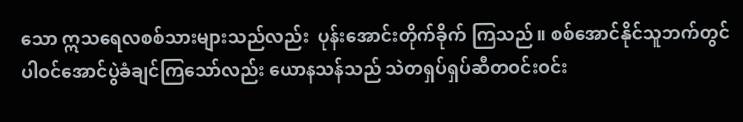သော ဣသရေလစစ်သားများသည်လည်း  ပုန်းအောင်းတိုက်ခိုက် ကြသည်။ စစ်အောင်နိုင်သူဘက်တွင် ပါဝင်အောင်ပွဲခံချင်ကြသော်လည်း ယောနသန်သည် သဲတရှပ်ရှပ်ဆီတဝင်းဝင်း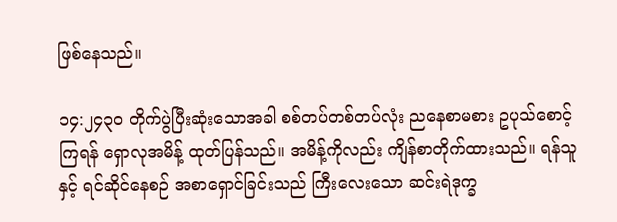ဖြစ်နေသည်။

၁၄:၂၄၃၀ တိုက်ပွဲပြီးဆုံးသောအခါ စစ်တပ်တစ်တပ်လုံး ညနေစာမစား ဥပုသ်စောင့်ကြရန် ရှောလုအမိန့် ထုတ်ပြန်သည်။ အမိန့်ကိုလည်း ကျိန်စာတိုက်ထားသည်။ ရန်သူနှင့် ရင်ဆိုင်နေစဉ် အစာရှောင်ခြင်းသည် ကြီးလေးသော ဆင်းရဲဒုက္ခ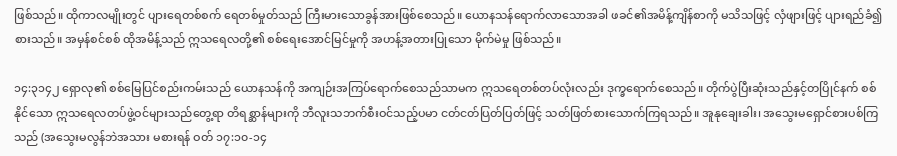ဖြစ်သည်။ ထိုကာလမျိုးတွင် ပျားရေတစ်စက် ရေတစ်မှုတ်သည် ကြီးမားသောခွန်အားဖြစ်စေသည်။ ယောနသန်ရောက်လာသောအခါ ဖခင်၏အမိန့်ကျိန်စာကို မသိသဖြင့် လှံဖျားဖြင့် ပျားရည်ခံ၍ စားသည်။ အမှန်စင်စစ် ထိုအမိန့်သည် ဣသရေလတို့၏ စစ်ရေးအောင်မြင်မှုကို အဟန့်အတားပြုသော မိုက်မဲမှု ဖြစ်သည်။

၁၄:၃၁၄၂ ရှောလု၏ စစ်မြေပြင်စည်းကမ်းသည် ယောနသန်ကို အကျဉ်းအကြပ်ရောက်စေသည်သာမက ဣသရေတစ်တပ်လုံးလည်း ဒုက္ခရောက်စေသည်။ တိုက်ပွဲပြီးဆုံးသည်နှင့်တပြိုင်နက် စစ်နိုင်သော ဣသရေလတပ်ဖွဲ့ဝင်များသည်တွေ့ရာ တိရစ္ဆာန်များကို ဘီလူးသဘက်စီးဝင်သည့်ပမာ ငတ်ငတ်ပြတ်ပြတ်ဖြင့် သတ်ဖြတ်စားသောက်ကြရသည်။ အူနုချေးခါး၊ အသွေးမရှောင်စားပစ်ကြသည် (အသွေးမလွန်ဘဲအသား မစားရန် ဝတ် ၁၇:၁၀-၁၄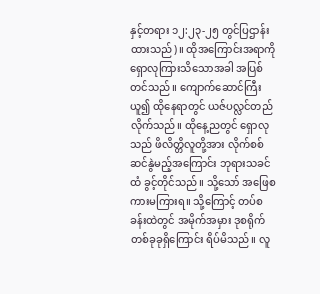နှင့်တရား ၁၂:၂၃-၂၅ တွင်ပြဌာန်းထားသည်)။ ထိုအကြောင်းအရာကို ရှောလုကြားသိသောအခါ အပြစ်တင်သည်။ ကျောက်ဆောင်ကြီးယူ၍ ထိုနေရာတွင် ယဇ်ပလ္လင်တည်လိုက်သည်။ ထိုနေ့ညတွင် ရှောလုသည် ဖိလိတ္တိလူတို့အား လိုက်စစ်ဆင်နွဲမည့်အကြောင်း ဘုရားသခင်ထံ ခွင့်တိုင်သည်။ သို့သော် အဖြေစကားမကြားရ။ သို့ကြောင့် တပ်စခန်းထဲတွင် အမိုက်အမှား ဒုစရိုက်တစ်ခုခုရှိကြောင်း ရိပ်မိသည်။ လူ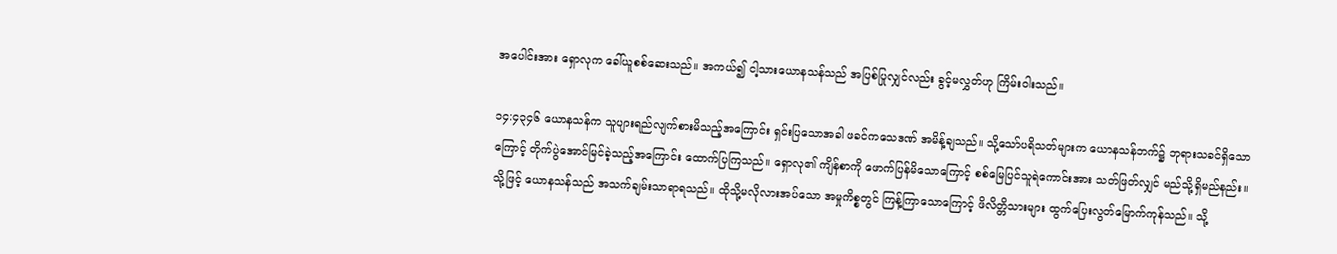အပေါင်းအား ရှောလုက ခေါ်ယူစစ်ဆေးသည်။ အကယ်၍ ငါ့သားယောနသန်သည် အပြစ်ပြုလျှင်လည်း ခွင့်မလွှတ်ဟု ကြိမ်းဝါးသည်။

၁၄:၄၃၄၆ ယောနသန်က သူပျားရည်လျက်စားမိသည့်အကြောင်း ရှင်းပြသောအခါ ဖခင်ကသေဒဏ် အမိန့်ချသည်။ သို့သော်ပရိသတ်များက ယောနသန်ဘက်၌ ဘုရားသခင်ရှိသောကြောင့် တိုက်ပွဲအောင်မြင်ခဲ့သည့်အကြောင်း ထောက်ပြကြသည်။ ရှောလု၏ ကျိန်စာကို ဖောက်ပြန်မိသောကြောင့် စစ်မြေပြင်သူရဲကောင်းအား သတ်ဖြတ်လျှင် မည်သို့ရှိမည်နည်း။ သို့ဖြင့် ယောနသန်သည် အသက်ချမ်းသာရာရသည်။ ထိုသို့မလိုလားအပ်သော အမှုကိစ္စတွင် ကြန့်ကြာသောကြောင့် ဖိလိတ္တိသားများ ထွက်ပြေးလွတ်မြောက်ကုန်သည်။ သို့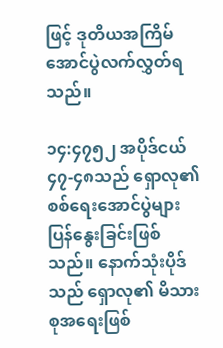ဖြင့် ဒုတိယအကြိမ် အောင်ပွဲလက်လွှတ်ရသည်။

၁၄:၄၇၅၂ အပိုဒ်ငယ် ၄၇-၄၈သည် ရှောလု၏ စစ်ရေးအောင်ပွဲများပြန်နွေးခြင်းဖြစ်သည်။ နောက်သုံးပိုဒ်သည် ရှောလု၏ မိသားစုအရေးဖြစ်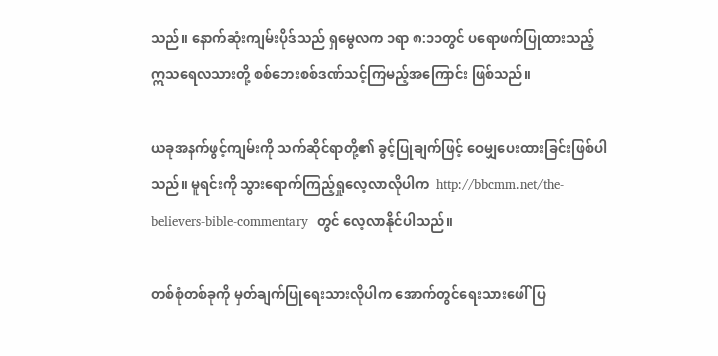သည်။ နောက်ဆုံးကျမ်းပိုဒ်သည် ရှမွေလက ၁ရာ ၈:၁၁တွင် ပရောဖက်ပြုထားသည့် ဣသရေလသားတို့ စစ်ဘေးစစ်ဒဏ်သင့်ကြမည့်အကြောင်း ဖြစ်သည်။

ယခုအနက်ဖွင့်ကျမ်းကို သက်ဆိုင်ရာတို့၏ ခွင့်ပြုချက်ဖြင့် ဝေမျှပေးထားခြင်းဖြစ်ပါသည်။ မူရင်းကို သွားရောက်ကြည့်ရှုလေ့လာလိုပါက  http://bbcmm.net/the-believers-bible-commentary  တွင် လေ့လာနိုင်ပါသည်။

တစ်စုံတစ်ခုကို မှတ်ချက်ပြုရေးသားလိုပါက အောက်တွင်ရေးသားဖေါ်ပြ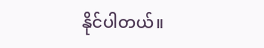နိုင်ပါတယ်။